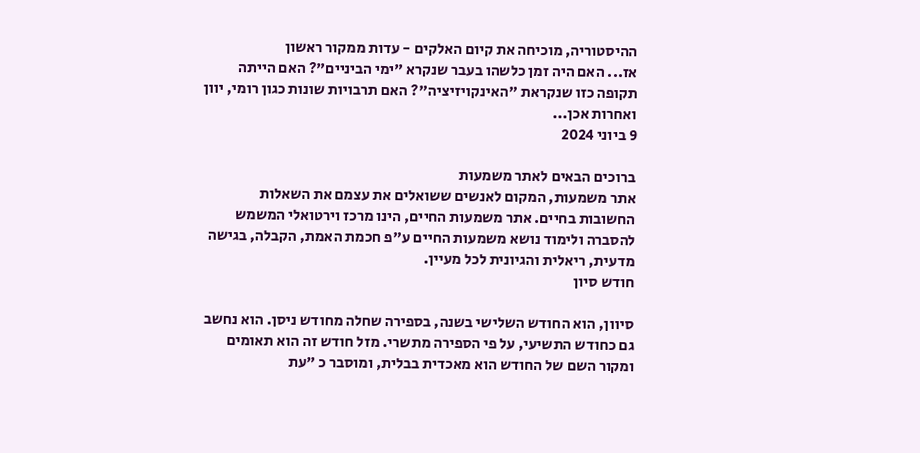ההיסטוריה, מוכיחה את קיום האלקים - עדות ממקור ראשון
אז... האם היה זמן כלשהו בעבר שנקרא "ימי הביניים"? האם הייתה תקופה כזו שנקראת "האינקויזיציה"? האם תרבויות שונות כגון רומי, יוון ואחרות אכן...
9 ביוני 2024

ברוכים הבאים לאתר משמעות
אתר משמעות, המקום לאנשים ששואלים את עצמם את השאלות החשובות בחיים. אתר משמעות החיים, הינו מרכז וירטואלי המשמש להסברה ולימוד נושא משמעות החיים ע"פ חכמת האמת, הקבלה, בגישה מדעית, ריאלית והגיונית לכל מעיין.
חודש סיון

סיוון, הוא החודש השלישי בשנה, בספירה שחלה מחודש ניסן. הוא נחשב גם כחודש התשיעי, על פי הספירה מתשרי. מזל חודש זה הוא תאומים ומקור השם של החודש הוא מאכדית בבלית, ומוסבר כ "עת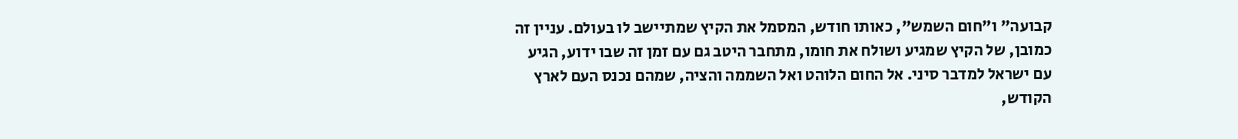קבועה" ו"חום השמש", כאותו חודש, המסמל את הקיץ שמתיישב לו בעולם. עניין זה כמובן, של הקיץ שמגיע ושולח את חומו, מתחבר היטב גם עם זמן זה שבו ידוע, הגיע עם ישראל למדבר סיני. אל החום הלוהט ואל השממה והציה, שמהם נכנס העם לארץ הקודש,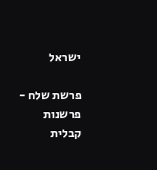ישראל

פרשת שלח - פרשנות קבלית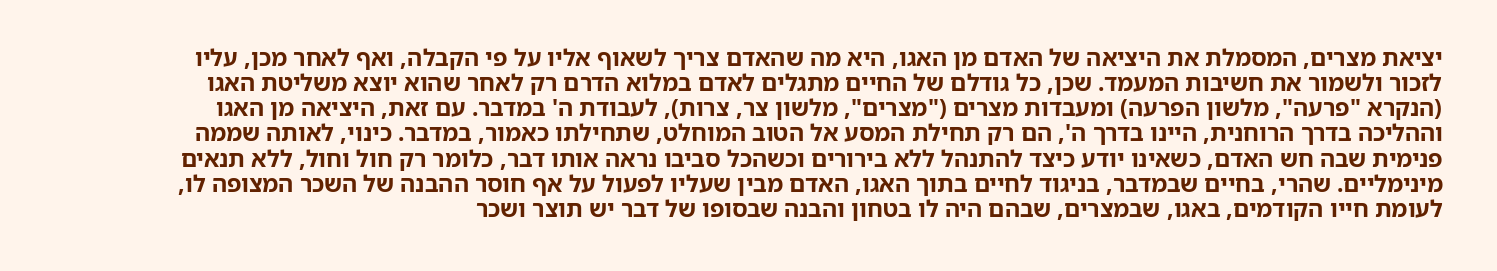יציאת מצרים, המסמלת את היציאה של האדם מן האגו, היא מה שהאדם צריך לשאוף אליו על פי הקבלה, ואף לאחר מכן, עליו לזכור ולשמור את חשיבות המעמד. שכן, כל גודלם של החיים מתגלים לאדם במלוא הדרם רק לאחר שהוא יוצא משליטת האגו (הנקרא "פרעה", מלשון הפרעה) ומעבדות מצרים ("מצרים", מלשון צר, צרות), לעבודת ה' במדבר. עם זאת, היציאה מן האגו וההליכה בדרך הרוחנית, היינו בדרך ה', הם רק תחילת המסע אל הטוב המוחלט, שתחילתו כאמור, במדבר. כינוי, לאותה שממה פנימית שבה חש האדם, כשאינו יודע כיצד להתנהל ללא בירורים וכשהכל סביבו נראה אותו דבר, כלומר רק חול וחול, ללא תנאים מינימליים. שהרי, בחיים שבמדבר, בניגוד לחיים בתוך האגו, האדם מבין שעליו לפעול על אף חוסר ההבנה של השכר המצופה לו, לעומת חייו הקודמים, באגו, שבמצרים, שבהם היה לו בטחון והבנה שבסופו של דבר יש תוצר ושכר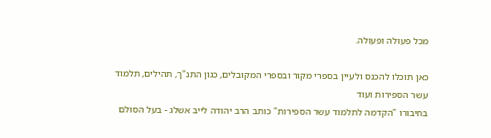מכל פעולה ופעולה.

כאן תוכלו להכנס ולעיין בספרי מקור ובספרי המקובלים, כגון התנ"ך, תהילים, תלמוד עשר הספירות ועוד
בחיבורו "הקדמה לתלמוד עשר הספירות" כותב הרב יהודה לייב אשלג - בעל הסולם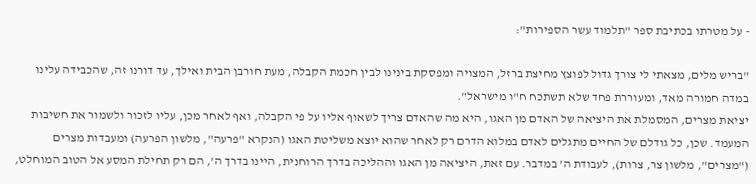- על מטרתו בכתיבת ספר "תלמוד עשר הספירות":

"בריש מלים, מצאתי לי צורך גדול לפוצץ מחיצת ברזל, המצויה ומפסקת בינינו לבין חכמת הקבלה, מעת חורבן הבית ואילך, עד דורנו זה, שהכבידה עלינו במדה חמורה מאד, ומעוררת פחד שלא תשתכח ח"ו מישראל".
יציאת מצרים, המסמלת את היציאה של האדם מן האגו, היא מה שהאדם צריך לשאוף אליו על פי הקבלה, ואף לאחר מכן, עליו לזכור ולשמור את חשיבות המעמד. שכן, כל גודלם של החיים מתגלים לאדם במלוא הדרם רק לאחר שהוא יוצא משליטת האגו (הנקרא "פרעה", מלשון הפרעה) ומעבדות מצרים ("מצרים", מלשון צר, צרות), לעבודת ה' במדבר. עם זאת, היציאה מן האגו וההליכה בדרך הרוחנית, היינו בדרך ה', הם רק תחילת המסע אל הטוב המוחלט,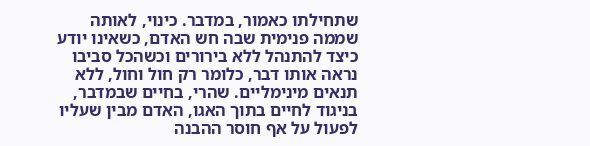שתחילתו כאמור, במדבר. כינוי, לאותה שממה פנימית שבה חש האדם, כשאינו יודע כיצד להתנהל ללא בירורים וכשהכל סביבו נראה אותו דבר, כלומר רק חול וחול, ללא תנאים מינימליים. שהרי, בחיים שבמדבר, בניגוד לחיים בתוך האגו, האדם מבין שעליו לפעול על אף חוסר ההבנה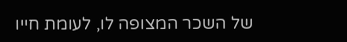של השכר המצופה לו, לעומת חייו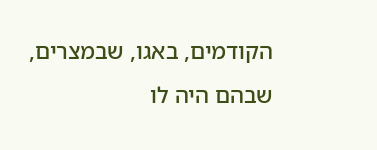הקודמים, באגו, שבמצרים, שבהם היה לו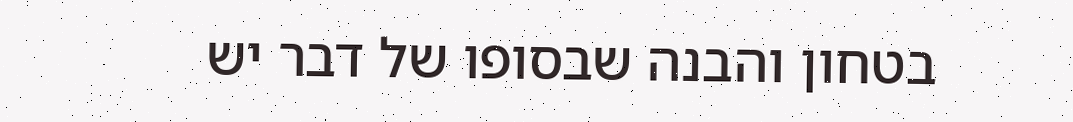בטחון והבנה שבסופו של דבר יש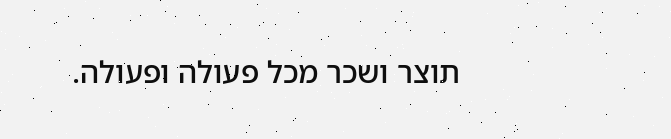תוצר ושכר מכל פעולה ופעולה.